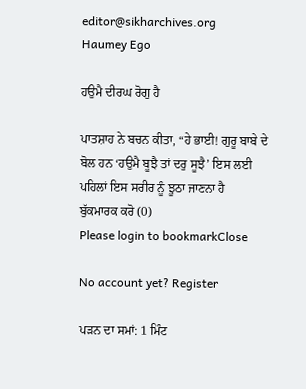editor@sikharchives.org
Haumey Ego

ਹਉਮੈ ਦੀਰਘ ਰੋਗੁ ਹੈ

ਪਾਤਸ਼ਾਹ ਨੇ ਬਚਨ ਕੀਤਾ, “ਹੇ ਭਾਈ! ਗੁਰੂ ਬਾਬੇ ਦੇ ਬੋਲ ਹਨ ‘ਹਉਮੈ ਬੂਝੈ ਤਾਂ ਦਰੁ ਸੂਝੈ’ ਇਸ ਲਈ ਪਹਿਲਾਂ ਇਸ ਸਰੀਰ ਨੂੰ ਝੂਠਾ ਜਾਣਨਾ ਹੈ
ਬੁੱਕਮਾਰਕ ਕਰੋ (0)
Please login to bookmarkClose

No account yet? Register

ਪੜਨ ਦਾ ਸਮਾਂ: 1 ਮਿੰਟ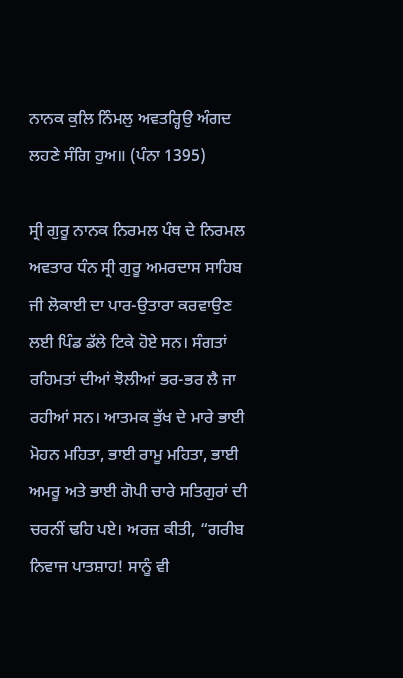ਨਾਨਕ ਕੁਲਿ ਨਿੰਮਲੁ ਅਵਤਰ੍ਹਿਉ ਅੰਗਦ ਲਹਣੇ ਸੰਗਿ ਹੁਅ॥ (ਪੰਨਾ 1395)

ਸ੍ਰੀ ਗੁਰੂ ਨਾਨਕ ਨਿਰਮਲ ਪੰਥ ਦੇ ਨਿਰਮਲ ਅਵਤਾਰ ਧੰਨ ਸ੍ਰੀ ਗੁਰੂ ਅਮਰਦਾਸ ਸਾਹਿਬ ਜੀ ਲੋਕਾਈ ਦਾ ਪਾਰ-ਉਤਾਰਾ ਕਰਵਾਉਣ ਲਈ ਪਿੰਡ ਡੱਲੇ ਟਿਕੇ ਹੋਏ ਸਨ। ਸੰਗਤਾਂ ਰਹਿਮਤਾਂ ਦੀਆਂ ਝੋਲੀਆਂ ਭਰ-ਭਰ ਲੈ ਜਾ ਰਹੀਆਂ ਸਨ। ਆਤਮਕ ਭੁੱਖ ਦੇ ਮਾਰੇ ਭਾਈ ਮੋਹਨ ਮਹਿਤਾ, ਭਾਈ ਰਾਮੂ ਮਹਿਤਾ, ਭਾਈ ਅਮਰੂ ਅਤੇ ਭਾਈ ਗੋਪੀ ਚਾਰੇ ਸਤਿਗੁਰਾਂ ਦੀ ਚਰਨੀਂ ਢਹਿ ਪਏ। ਅਰਜ਼ ਕੀਤੀ, “ਗਰੀਬ ਨਿਵਾਜ ਪਾਤਸ਼ਾਹ! ਸਾਨੂੰ ਵੀ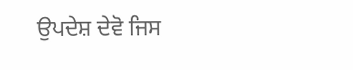ਉਪਦੇਸ਼ ਦੇਵੋ ਜਿਸ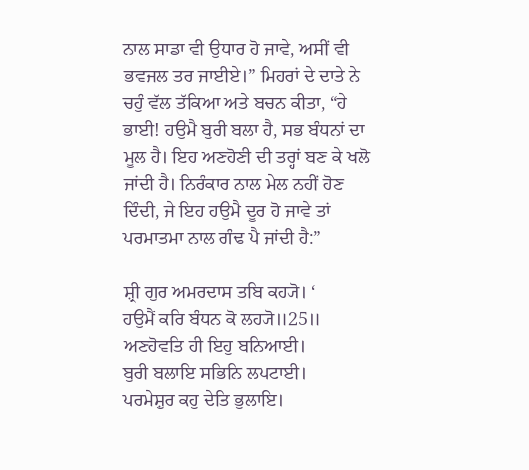ਨਾਲ ਸਾਡਾ ਵੀ ਉਧਾਰ ਹੋ ਜਾਵੇ, ਅਸੀਂ ਵੀ ਭਵਜਲ ਤਰ ਜਾਈਏ।” ਮਿਹਰਾਂ ਦੇ ਦਾਤੇ ਨੇ ਚਹੁੰ ਵੱਲ ਤੱਕਿਆ ਅਤੇ ਬਚਨ ਕੀਤਾ, “ਹੇ ਭਾਈ! ਹਉਮੈ ਬੁਰੀ ਬਲਾ ਹੈ, ਸਭ ਬੰਧਨਾਂ ਦਾ ਮੂਲ ਹੈ। ਇਹ ਅਣਹੋਣੀ ਦੀ ਤਰ੍ਹਾਂ ਬਣ ਕੇ ਖਲੋ ਜਾਂਦੀ ਹੈ। ਨਿਰੰਕਾਰ ਨਾਲ ਮੇਲ ਨਹੀਂ ਹੋਣ ਦਿੰਦੀ, ਜੇ ਇਹ ਹਉਮੈ ਦੂਰ ਹੋ ਜਾਵੇ ਤਾਂ ਪਰਮਾਤਮਾ ਨਾਲ ਗੰਢ ਪੈ ਜਾਂਦੀ ਹੈ:”

ਸ਼੍ਰੀ ਗੁਰ ਅਮਰਦਾਸ ਤਬਿ ਕਹ੍ਯੋ। ‘
ਹਉਮੈਂ ਕਰਿ ਬੰਧਨ ਕੋ ਲਹ੍ਯੋ॥25॥
ਅਣਹੋਵਤਿ ਹੀ ਇਹੁ ਬਨਿਆਈ।
ਬੁਰੀ ਬਲਾਇ ਸਭਿਨਿ ਲਪਟਾਈ।
ਪਰਮੇਸ਼ੁਰ ਕਹੁ ਦੇਤਿ ਭੁਲਾਇ।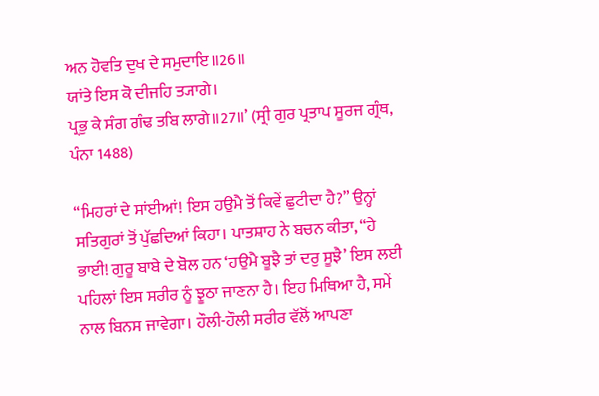ਅਨ ਹੋਵਤਿ ਦੁਖ ਦੇ ਸਮੁਦਾਇ॥26॥
ਯਾਂਤੇ ਇਸ ਕੋ ਦੀਜਹਿ ਤ੍ਯਾਗੇ।
ਪ੍ਰਭੁ ਕੇ ਸੰਗ ਗੰਢ ਤਬਿ ਲਾਗੇ॥27॥’ (ਸ੍ਰੀ ਗੁਰ ਪ੍ਰਤਾਪ ਸੂਰਜ ਗ੍ਰੰਥ, ਪੰਨਾ 1488)

“ਮਿਹਰਾਂ ਦੇ ਸਾਂਈਆਂ! ਇਸ ਹਉਮੈ ਤੋਂ ਕਿਵੇਂ ਛੁਟੀਦਾ ਹੈ?” ਉਨ੍ਹਾਂ ਸਤਿਗੁਰਾਂ ਤੋਂ ਪੁੱਛਦਿਆਂ ਕਿਹਾ। ਪਾਤਸ਼ਾਹ ਨੇ ਬਚਨ ਕੀਤਾ, “ਹੇ ਭਾਈ! ਗੁਰੂ ਬਾਬੇ ਦੇ ਬੋਲ ਹਨ ‘ਹਉਮੈ ਬੂਝੈ ਤਾਂ ਦਰੁ ਸੂਝੈ’ ਇਸ ਲਈ ਪਹਿਲਾਂ ਇਸ ਸਰੀਰ ਨੂੰ ਝੂਠਾ ਜਾਣਨਾ ਹੈ। ਇਹ ਮਿਥਿਆ ਹੈ, ਸਮੇਂ ਨਾਲ ਬਿਨਸ ਜਾਵੇਗਾ। ਹੌਲੀ-ਹੌਲੀ ਸਰੀਰ ਵੱਲੋਂ ਆਪਣਾ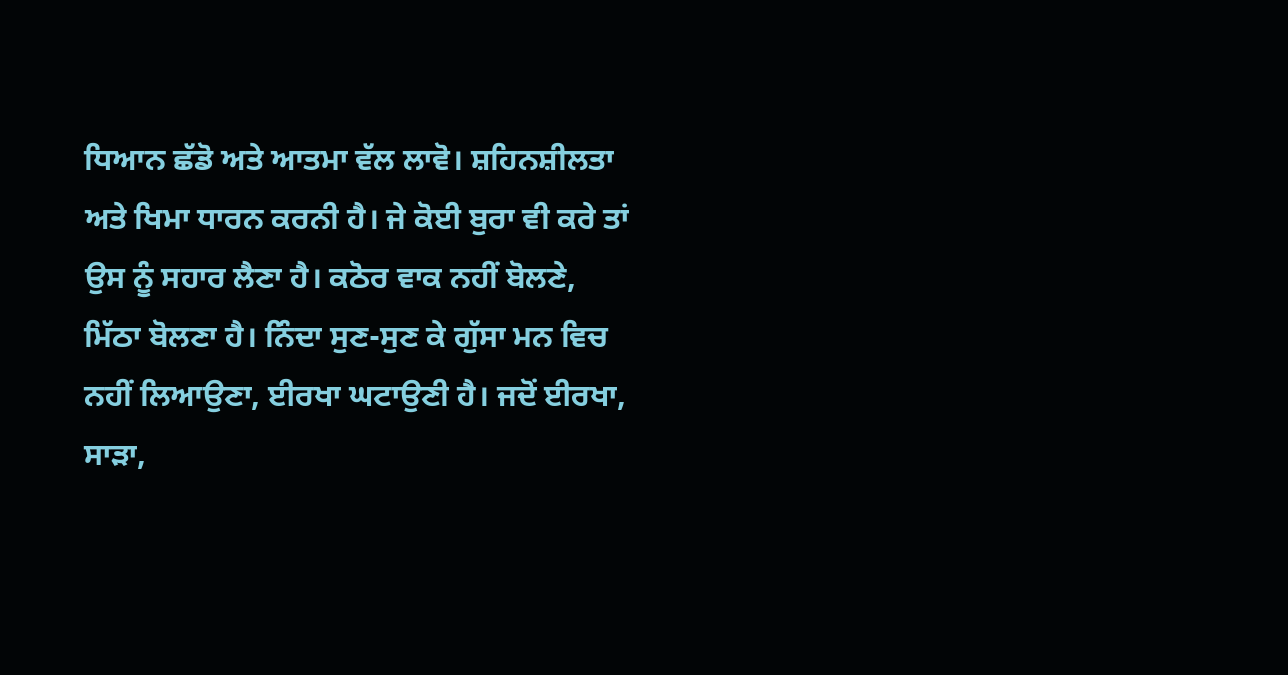ਧਿਆਨ ਛੱਡੋ ਅਤੇ ਆਤਮਾ ਵੱਲ ਲਾਵੋ। ਸ਼ਹਿਨਸ਼ੀਲਤਾ ਅਤੇ ਖਿਮਾ ਧਾਰਨ ਕਰਨੀ ਹੈ। ਜੇ ਕੋਈ ਬੁਰਾ ਵੀ ਕਰੇ ਤਾਂ ਉਸ ਨੂੰ ਸਹਾਰ ਲੈਣਾ ਹੈ। ਕਠੋਰ ਵਾਕ ਨਹੀਂ ਬੋਲਣੇ, ਮਿੱਠਾ ਬੋਲਣਾ ਹੈ। ਨਿੰਦਾ ਸੁਣ-ਸੁਣ ਕੇ ਗੁੱਸਾ ਮਨ ਵਿਚ ਨਹੀਂ ਲਿਆਉਣਾ, ਈਰਖਾ ਘਟਾਉਣੀ ਹੈ। ਜਦੋਂ ਈਰਖਾ, ਸਾੜਾ,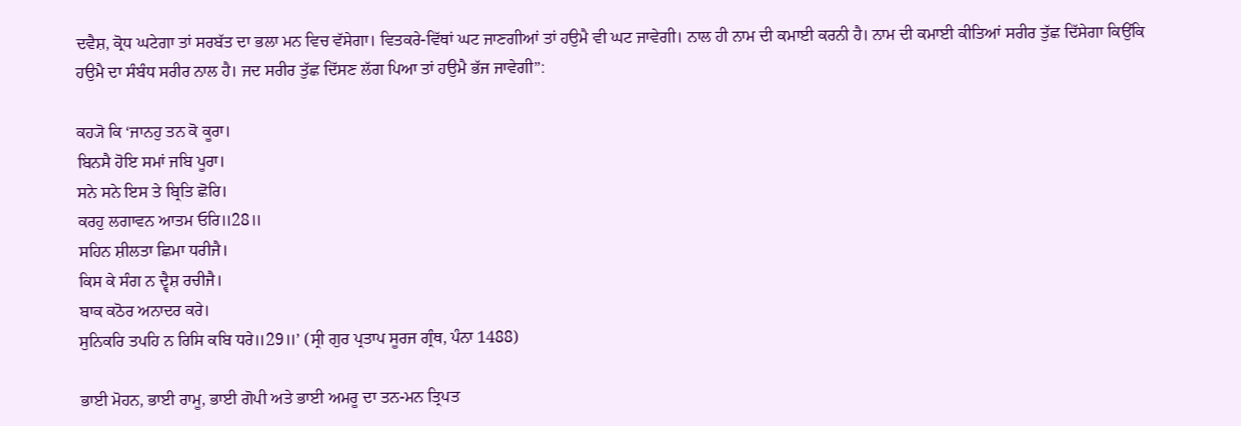ਦਵੈਸ਼, ਕ੍ਰੋਧ ਘਟੇਗਾ ਤਾਂ ਸਰਬੱਤ ਦਾ ਭਲਾ ਮਨ ਵਿਚ ਵੱਸੇਗਾ। ਵਿਤਕਰੇ-ਵਿੱਥਾਂ ਘਟ ਜਾਣਗੀਆਂ ਤਾਂ ਹਉਮੈ ਵੀ ਘਟ ਜਾਵੇਗੀ। ਨਾਲ ਹੀ ਨਾਮ ਦੀ ਕਮਾਈ ਕਰਨੀ ਹੈ। ਨਾਮ ਦੀ ਕਮਾਈ ਕੀਤਿਆਂ ਸਰੀਰ ਤੁੱਛ ਦਿੱਸੇਗਾ ਕਿਉਂਕਿ ਹਉਮੈ ਦਾ ਸੰਬੰਧ ਸਰੀਰ ਨਾਲ ਹੈ। ਜਦ ਸਰੀਰ ਤੁੱਛ ਦਿੱਸਣ ਲੱਗ ਪਿਆ ਤਾਂ ਹਉਮੈ ਭੱਜ ਜਾਵੇਗੀ”:

ਕਹ੍ਯੋ ਕਿ ‘ਜਾਨਹੁ ਤਨ ਕੋ ਕੂਰਾ।
ਬਿਨਸੈ ਹੋਇ ਸਮਾਂ ਜਬਿ ਪੂਰਾ।
ਸਨੇ ਸਨੇ ਇਸ ਤੇ ਬ੍ਰਿਤਿ ਛੋਰਿ।
ਕਰਹੁ ਲਗਾਵਨ ਆਤਮ ਓਰਿ॥28॥
ਸਹਿਨ ਸ਼ੀਲਤਾ ਛਿਮਾ ਧਰੀਜੈ।
ਕਿਸ ਕੇ ਸੰਗ ਨ ਦ੍ਵੈਸ਼ ਰਚੀਜੈ।
ਬਾਕ ਕਠੋਰ ਅਨਾਦਰ ਕਰੇ।
ਸੁਨਿਕਰਿ ਤਪਹਿ ਨ ਰਿਸਿ ਕਬਿ ਧਰੇ॥29॥’ (ਸ੍ਰੀ ਗੁਰ ਪ੍ਰਤਾਪ ਸੂਰਜ ਗ੍ਰੰਥ, ਪੰਨਾ 1488)

ਭਾਈ ਮੋਹਨ, ਭਾਈ ਰਾਮੂ, ਭਾਈ ਗੋਪੀ ਅਤੇ ਭਾਈ ਅਮਰੂ ਦਾ ਤਨ-ਮਨ ਤ੍ਰਿਪਤ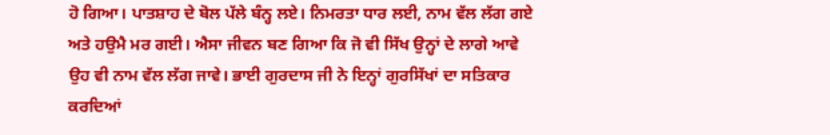ਹੋ ਗਿਆ। ਪਾਤਸ਼ਾਹ ਦੇ ਬੋਲ ਪੱਲੇ ਬੰਨ੍ਹ ਲਏ। ਨਿਮਰਤਾ ਧਾਰ ਲਈ, ਨਾਮ ਵੱਲ ਲੱਗ ਗਏ ਅਤੇ ਹਉਮੈ ਮਰ ਗਈ। ਐਸਾ ਜੀਵਨ ਬਣ ਗਿਆ ਕਿ ਜੋ ਵੀ ਸਿੱਖ ਉਨ੍ਹਾਂ ਦੇ ਲਾਗੇ ਆਵੇ ਉਹ ਵੀ ਨਾਮ ਵੱਲ ਲੱਗ ਜਾਵੇ। ਭਾਈ ਗੁਰਦਾਸ ਜੀ ਨੇ ਇਨ੍ਹਾਂ ਗੁਰਸਿੱਖਾਂ ਦਾ ਸਤਿਕਾਰ ਕਰਦਿਆਂ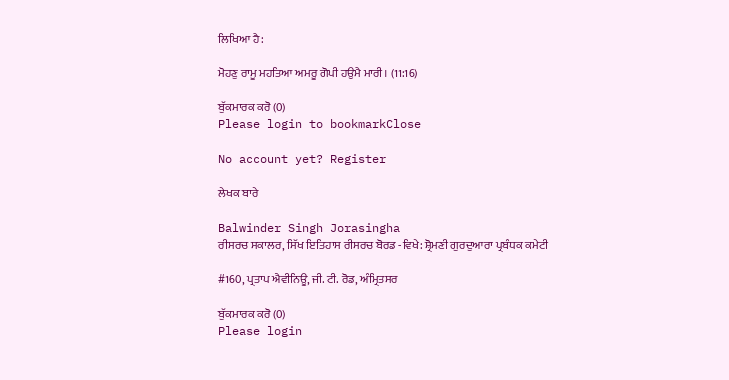ਲਿਖਿਆ ਹੈ:

ਮੋਹਣੁ ਰਾਮੂ ਮਹਤਿਆ ਅਮਰੂ ਗੋਪੀ ਹਉਮੈ ਮਾਰੀ। (11:16)

ਬੁੱਕਮਾਰਕ ਕਰੋ (0)
Please login to bookmarkClose

No account yet? Register

ਲੇਖਕ ਬਾਰੇ

Balwinder Singh Jorasingha
ਰੀਸਰਚ ਸਕਾਲਰ, ਸਿੱਖ ਇਤਿਹਾਸ ਰੀਸਰਚ ਬੋਰਡ -ਵਿਖੇ: ਸ਼੍ਰੋਮਣੀ ਗੁਰਦੁਆਰਾ ਪ੍ਰਬੰਧਕ ਕਮੇਟੀ

#160, ਪ੍ਰਤਾਪ ਐਵੀਨਿਊ, ਜੀ. ਟੀ. ਰੋਡ, ਅੰਮ੍ਰਿਤਸਰ

ਬੁੱਕਮਾਰਕ ਕਰੋ (0)
Please login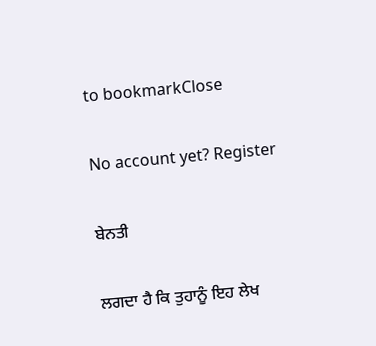to bookmarkClose

No account yet? Register

ਬੇਨਤੀ

ਲਗਦਾ ਹੈ ਕਿ ਤੁਹਾਨੂੰ ਇਹ ਲੇਖ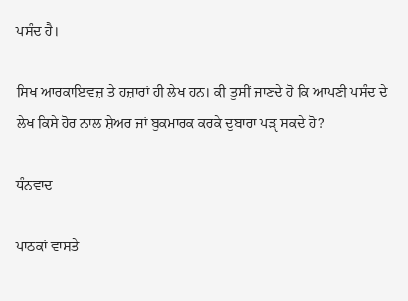ਪਸੰਦ ਹੈ।

ਸਿਖ ਆਰਕਾਇਵਜ਼ ਤੇ ਹਜ਼ਾਰਾਂ ਹੀ ਲੇਖ ਹਨ। ਕੀ ਤੁਸੀਂ ਜਾਣਦੇ ਹੋ ਕਿ ਆਪਣੀ ਪਸੰਦ ਦੇ ਲੇਖ ਕਿਸੇ ਹੋਰ ਨਾਲ ਸ਼ੇਅਰ ਜਾਂ ਬੁਕਮਾਰਕ ਕਰਕੇ ਦੁਬਾਰਾ ਪੜੵ ਸਕਦੇ ਹੋ?

ਧੰਨਵਾਦ

ਪਾਠਕਾਂ ਵਾਸਤੇ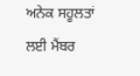ਅਨੇਕ ਸਹੂਲਤਾਂ ਲਈ ਮੈਂਬਰ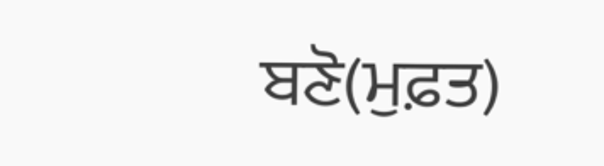ਬਣੋ(ਮੁਫ਼ਤ)